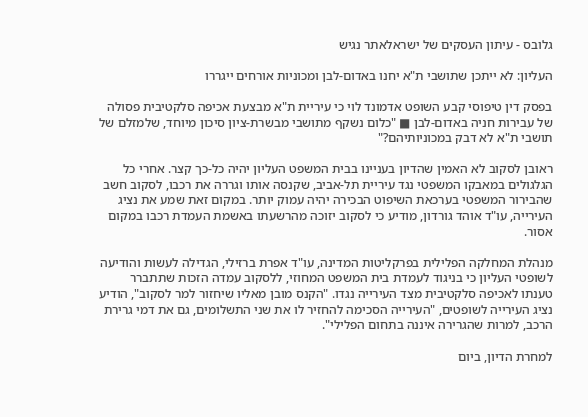גלובס - עיתון העסקים של ישראלאתר נגיש

העליון: לא ייתכן שתושבי ת"א יחנו באדום-לבן ומכוניות אורחים ייגררו

בפסק דין טיפוסי קבע השופט אדמונד לוי כי עיריית ת"א מבצעת אכיפה סלקטיבית פסולה של עבירות חניה באדום-לבן ■ "כלום נשקף מתושבי מבשרת-ציון סיכון מיוחד, שלמזלם של תושבי ת"א לא דבק במכוניותיהם?"

ראובן לסקוב לא האמין שהדיון בעניינו בבית המשפט העליון יהיה כל-כך קצר. אחרי כל הגלגולים במאבקו המשפטי נגד עיריית תל-אביב, שקנסה אותו וגררה את רכבו, לסקוב חשב שהבירור המשפטי בערכאת השיפוט הבכירה יהיה עמוק יותר. במקום זאת שמע את נציג העירייה, עו"ד אוהד גורדון, מודיע כי לסקוב יזוכה מהרשעתו באשמת העמדת רכבו במקום אסור.

מנהלת המחלקה הפלילית בפרקליטות המדינה, עו"ד אפרת ברזילי, הגדילה לעשות והודיעה לשופטי העליון כי בניגוד לעמדת בית המשפט המחוזי, ללסקוב עמדה הזכות שתתברר טענתו לאכיפה סלקטיבית מצד העירייה נגדו. "הקנס מובן מאליו שיחזור למר לסקוב", הודיע נציג העירייה לשופטים, "העירייה הסכימה להחזיר לו את שני התשלומים, גם את דמי גרירת הרכב, למרות שהגרירה איננה בתחום הפלילי".

למחרת הדיון, ביום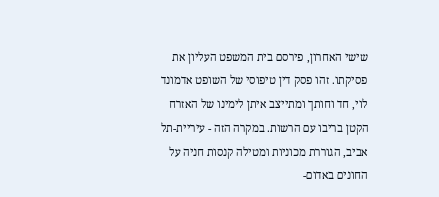שישי האחרון, פירסם בית המשפט העליון את פסיקתו. זהו פסק דין טיפוסי של השופט אדמונד לוי, חד וחותך ומתייצב איתן לימינו של האזרח הקטן בריבו עם הרשות. במקרה הזה - עיריית-תל אביב, הגוררת מכוניות ומטילה קנסות חניה על החונים באדום-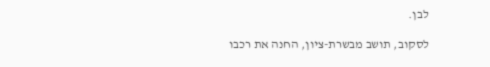לבן.

לסקוב, תושב מבשרת-ציון, החנה את רכבו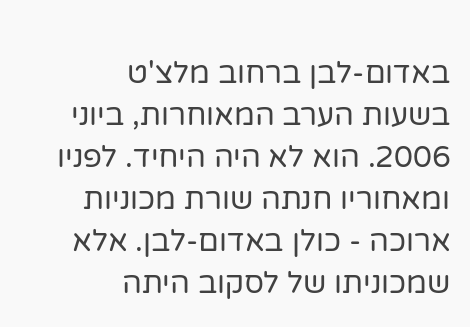באדום-לבן ברחוב מלצ'ט בשעות הערב המאוחרות, ביוני 2006. הוא לא היה היחיד. לפניו ומאחוריו חנתה שורת מכוניות ארוכה - כולן באדום-לבן. אלא שמכוניתו של לסקוב היתה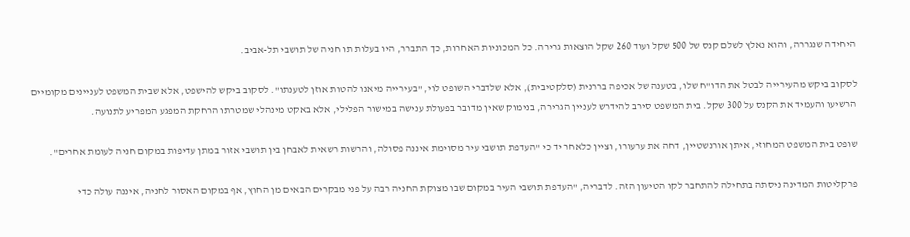היחידה שנגררה, והוא נאלץ לשלם קנס של 500 שקל ועוד 260 שקל הוצאות גרירה. כל המכוניות האחרות, כך התברר, היו בעלות תו חניה של תושבי תל-אביב.

לסקוב ביקש מהעירייה לבטל את הדו"ח שלו, בטענה של אכיפה בררנית (סלקטיבית), אלא שלדברי השופט לוי, "בעירייה מיאנו להטות אוזן לטענתו". לסקוב ביקש להישפט, אלא שבית המשפט לעניינים מקומיים הרשיעו והעמיד את הקנס על 300 שקל. בית המשפט סירב להידרש לעניין הגרירה, בנימוק שאין מדובר בפעולת ענישה במישור הפלילי, אלא באקט מינהלי שמטרתו הרחקת המפגע המפריע לתנועה.

שופט בית המשפט המחוזי, איתן אורנשטיין, דחה את ערעורו, וציין כלאחר יד כי "העדפת תושבי עיר מסוימת איננה פסולה, והרשות רשאית לאבחן בין תושבי אזור במתן עדיפות במקום חניה לעומת אחרים".

פרקליטות המדינה ניסתה בתחילה להתחבר לקו הטיעון הזה. לדבריה, "העדפת תושבי העיר במקום שבו מצוקת החניה רבה על פני מבקרים הבאים מן החוץ, אף במקום האסור לחניה, איננה עולה כדי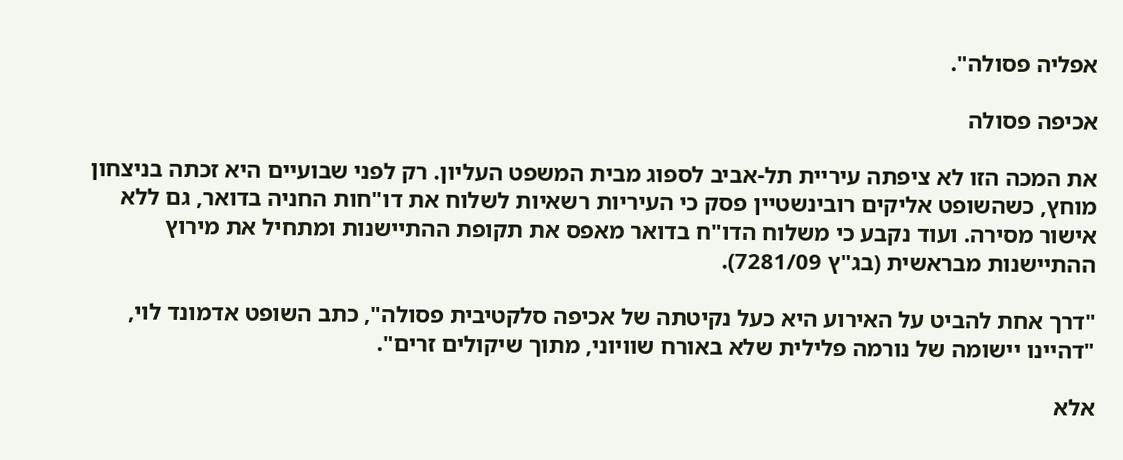אפליה פסולה".

אכיפה פסולה

את המכה הזו לא ציפתה עיריית תל-אביב לספוג מבית המשפט העליון. רק לפני שבועיים היא זכתה בניצחון מוחץ, כשהשופט אליקים רובינשטיין פסק כי העיריות רשאיות לשלוח את דו"חות החניה בדואר, גם ללא אישור מסירה. ועוד נקבע כי משלוח הדו"ח בדואר מאפס את תקופת ההתיישנות ומתחיל את מירוץ ההתיישנות מבראשית (בג"ץ 7281/09).

"דרך אחת להביט על האירוע היא כעל נקיטתה של אכיפה סלקטיבית פסולה", כתב השופט אדמונד לוי, "דהיינו יישומה של נורמה פלילית שלא באורח שוויוני, מתוך שיקולים זרים".

אלא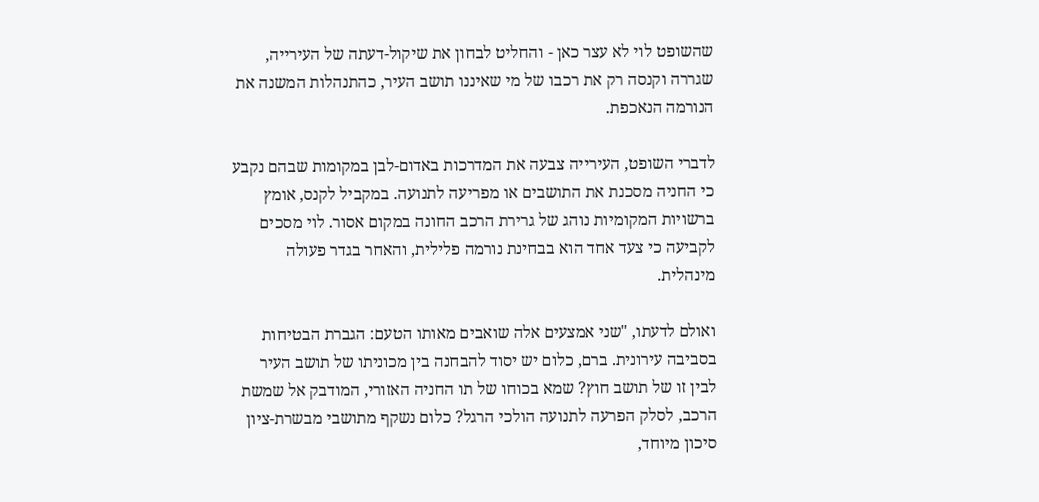שהשופט לוי לא עצר כאן - והחליט לבחון את שיקול-דעתה של העירייה, שגררה וקנסה רק את רכבו של מי שאיננו תושב העיר, כהתנהלות המשנה את הנורמה הנאכפת.

לדברי השופט, העירייה צבעה את המדרכות באדום-לבן במקומות שבהם נקבע כי החניה מסכנת את התושבים או מפריעה לתנועה. במקביל לקנס, אומץ ברשויות המקומיות נוהג של גרירת הרכב החונה במקום אסור. לוי מסכים לקביעה כי צעד אחד הוא בבחינת נורמה פלילית, והאחר בגדר פעולה מינהלית.

ואולם לדעתו, "שני אמצעים אלה שואבים מאותו הטעם: הגברת הבטיחות בסביבה עירונית. ברם, כלום יש יסוד להבחנה בין מכוניתו של תושב העיר לבין זו של תושב חוץ? שמא בכוחו של תו החניה האזורי, המודבק אל שמשת הרכב, לסלק הפרעה לתנועה הולכי הרגל? כלום נשקף מתושבי מבשרת-ציון סיכון מיוחד,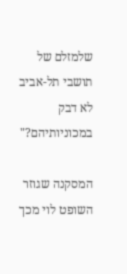שלמזלם של תושבי תל-אביב לא דבק במכוניותיהם?"

המסקנה שגוזר השופט לוי מכך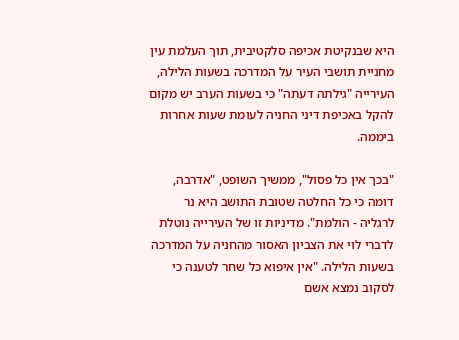היא שבנקיטת אכיפה סלקטיבית, תוך העלמת עין מחניית תושבי העיר על המדרכה בשעות הלילה, העירייה "גילתה דעתה" כי בשעות הערב יש מקום להקל באכיפת דיני החניה לעומת שעות אחרות ביממה.

"בכך אין כל פסול", ממשיך השופט, "אדרבה, דומה כי כל החלטה שטובת התושב היא נר לרגליה - הולמת". מדיניות זו של העירייה נוטלת לדברי לוי את הצביון האסור מהחניה על המדרכה בשעות הלילה. "אין איפוא כל שחר לטענה כי לסקוב נמצא אשם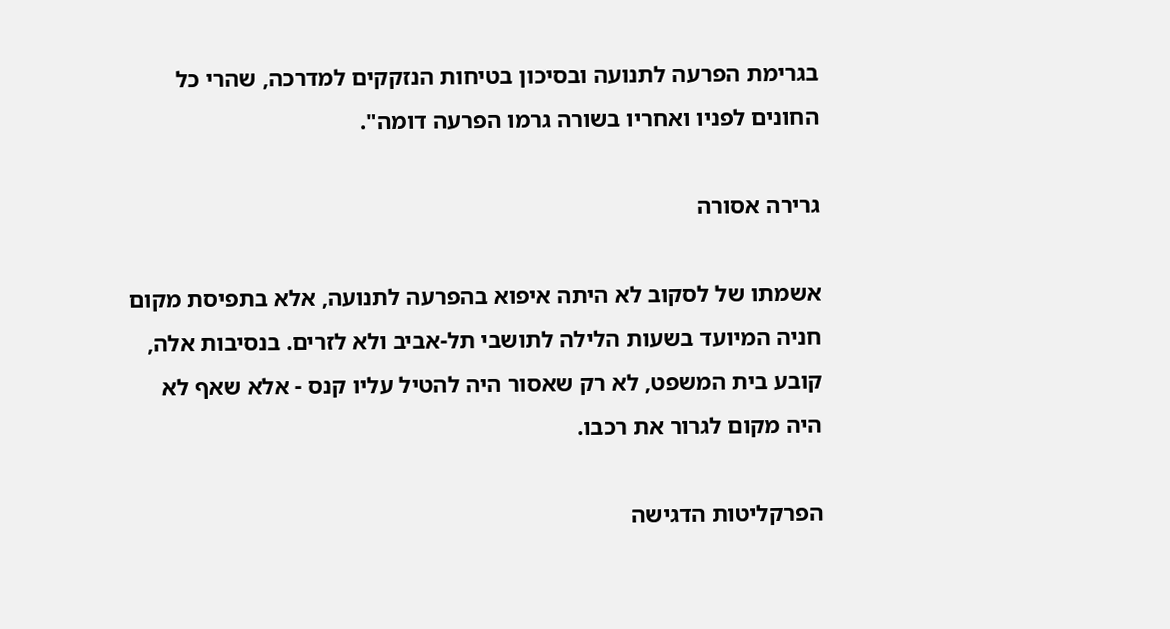בגרימת הפרעה לתנועה ובסיכון בטיחות הנזקקים למדרכה, שהרי כל החונים לפניו ואחריו בשורה גרמו הפרעה דומה".

גרירה אסורה

אשמתו של לסקוב לא היתה איפוא בהפרעה לתנועה, אלא בתפיסת מקום חניה המיועד בשעות הלילה לתושבי תל-אביב ולא לזרים. בנסיבות אלה, קובע בית המשפט, לא רק שאסור היה להטיל עליו קנס - אלא שאף לא היה מקום לגרור את רכבו.

הפרקליטות הדגישה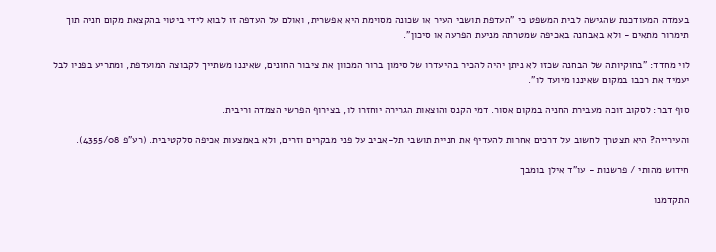בעמדה המעודכנת שהגישה לבית המשפט כי "העדפת תושבי העיר או שכונה מסוימת היא אפשרית, ואולם על העדפה זו לבוא לידי ביטוי בהקצאת מקום חניה תוך תימרור מתאים - ולא באבחנה באכיפה שמטרתה מניעת הפרעה או סיכון".

לוי מחדד: "בחוקיותה של הבחנה שכזו לא ניתן יהיה להכיר בהיעדרו של סימון ברור המכוון את ציבור החונים, שאיננו משתייך לקבוצה המועדפת, ומתריע בפניו לבל יעמיד את רכבו במקום שאיננו מיועד לו".

סוף דבר: לסקוב זוכה מעבירת החניה במקום אסור. דמי הקנס והוצאות הגרירה יוחזרו לו, בצירוף הפרשי הצמדה וריבית.

והעירייה? היא תצטרך לחשוב על דרכים אחרות להעדיף את חניית תושבי תל-אביב על פני מבקרים וזרים, ולא באמצעות אכיפה סלקטיבית. (רע"פ 4355/08).

חידוש מהותי / פרשנות - עו"ד אילן בומבך

התקדמנו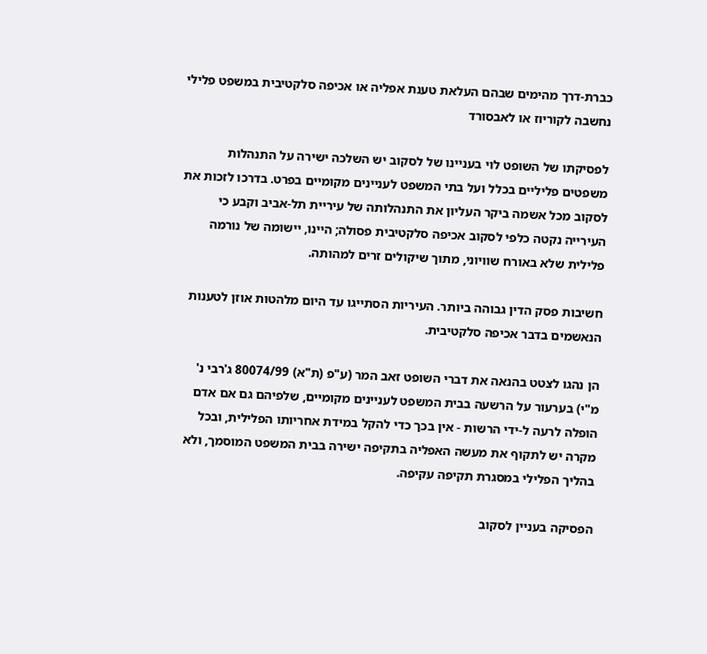כברת-דרך מהימים שבהם העלאת טענת אפליה או אכיפה סלקטיבית במשפט פלילי נחשבה לקוריוז או לאבסורד

לפסיקתו של השופט לוי בעניינו של לסקוב יש השלכה ישירה על התנהלות משפטים פליליים בכלל ועל בתי המשפט לעניינים מקומיים בפרט. בדרכו לזכות את לסקוב מכל אשמה ביקר העליון את התנהלותה של עיריית תל-אביב וקבע כי העירייה נקטה כלפי לסקוב אכיפה סלקטיבית פסולה; היינו, יישומה של נורמה פלילית שלא באורח שוויוני, מתוך שיקולים זרים למהותה.

חשיבות פסק הדין גבוהה ביותר. העיריות הסתייגו עד היום מלהטות אוזן לטענות הנאשמים בדבר אכיפה סלקטיבית.

הן נהגו לצטט בהנאה את דברי השופט זאב המר (ע"פ (ת"א) 80074/99 ג'רבי נ' מ"י) בערעור על הרשעה בבית המשפט לעניינים מקומיים, שלפיהם גם אם אדם הופלה לרעה ל-ידי הרשות - אין בכך כדי להקל במידת אחריותו הפלילית, ובכל מקרה יש לתקוף את מעשה האפליה בתקיפה ישירה בבית המשפט המוסמך, ולא בהליך הפלילי במסגרת תקיפה עקיפה.

הפסיקה בעניין לסקוב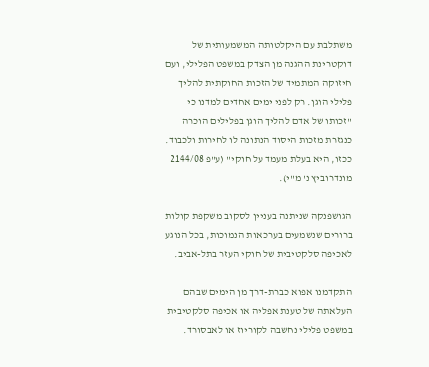משתלבת עם היקלטותה המשמעותית של דוקטרינת ההגנה מן הצדק במשפט הפלילי, ועם חיזוקה המתמיד של הזכות החוקתית להליך פלילי הוגן. רק לפני ימים אחדים למדנו כי "זכותו של אדם להליך הוגן בפלילים הוכרה כנגזרת מזכות היסוד הנתונה לו לחירות ולכבוד. ככזו, היא בעלת מעמד על חוקי" (ע"פ 2144/08 מונדרוביץ נ' מ"י).

הגושפנקה שניתנה בעניין לסקוב משקפת קולות ברורים שנשמעים בערכאות הנמוכות, בכל הנוגע לאכיפה סלקטיבית של חוקי העזר בתל-אביב.

התקדמנו אפוא כברת-דרך מן הימים שבהם העלאתה של טענת אפליה או אכיפה סלקטיבית במשפט פלילי נחשבה לקוריוז או לאבסורד.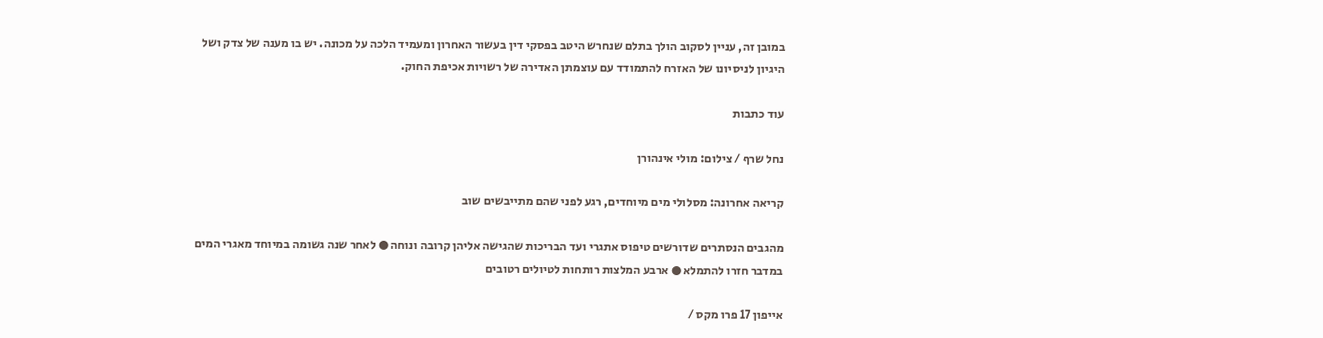במובן זה, עניין לסקוב הולך בתלם שנחרש היטב בפסקי דין בעשור האחרון ומעמיד הלכה על מכונה. יש בו מענה של צדק ושל היגיון לניסיונו של האזרח להתמודד עם עוצמתן האדירה של רשויות אכיפת החוק.

עוד כתבות

נחל שרף / צילום: מולי אינהורן

קריאה אחרונה: מסלולי מים מיוחדים, רגע לפני שהם מתייבשים שוב

מהגבים הנסתרים שדורשים טיפוס אתגרי ועד הבריכות שהגישה אליהן קרובה ונוחה ● לאחר שנה גשומה במיוחד מאגרי המים במדבר חזרו להתמלא ● ארבע המלצות רותחות לטיולים רטובים

אייפון 17 פרו מקס /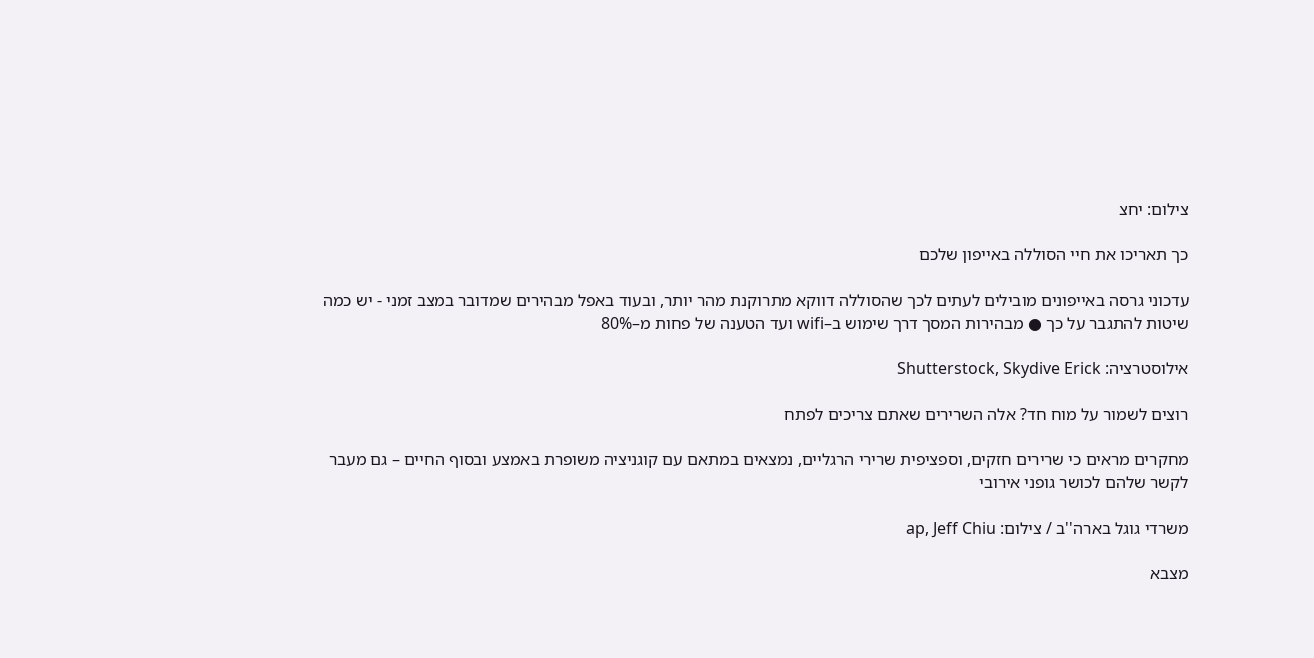צילום: יחצ

כך תאריכו את חיי הסוללה באייפון שלכם

עדכוני גרסה באייפונים מובילים לעתים לכך שהסוללה דווקא מתרוקנת מהר יותר, ובעוד באפל מבהירים שמדובר במצב זמני - יש כמה שיטות להתגבר על כך ● מבהירות המסך דרך שימוש ב–wifi ועד הטענה של פחות מ–80%

אילוסטרציה: Shutterstock, Skydive Erick

רוצים לשמור על מוח חד? אלה השרירים שאתם צריכים לפתח

מחקרים מראים כי שרירים חזקים, וספציפית שרירי הרגליים, נמצאים במתאם עם קוגניציה משופרת באמצע ובסוף החיים – גם מעבר לקשר שלהם לכושר גופני אירובי

משרדי גוגל בארה''ב / צילום: ap, Jeff Chiu

מצבא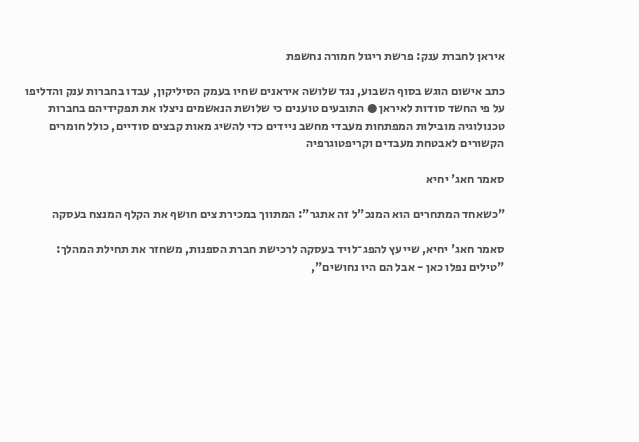איראן לחברת ענק: פרשת ריגול חמורה נחשפת

כתב אישום הוגש בסוף השבוע, נגד שלושה איראנים שחיו בעמק הסיליקון, עבדו בחברות ענק והדליפו על פי החשד סודות לאיראן ● התובעים טוענים כי שלושת הנאשמים ניצלו את תפקידיהם בחברות טכנולוגיה מובילות המפתחות מעבדי מחשב ניידים כדי להשיג מאות קבצים סודיים, כולל חומרים הקשורים לאבטחת מעבדים וקריפטוגרפיה

סאמר חאג' יחיא

"כשאחד המתחרים הוא המנכ"ל זה אתגר": המתווך במכירת צים חושף את הקלף המנצח בעסקה

סאמר חאג' יחיא, שייעץ להפג־לויד בעסקה לרכישת חברת הספנות, משחזר את תחילת המהלך: "טילים נפלו כאן - אבל הם היו נחושים",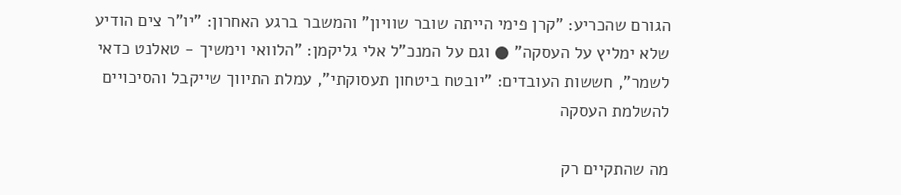הגורם שהכריע: "קרן פימי הייתה שובר שוויון" והמשבר ברגע האחרון: "יו"ר צים הודיע שלא ימליץ על העסקה" ● וגם על המנכ"ל אלי גליקמן: "הלוואי וימשיך - טאלנט כדאי לשמר", חששות העובדים: "יובטח ביטחון תעסוקתי", עמלת התיווך שייקבל והסיכויים להשלמת העסקה

מה שהתקיים רק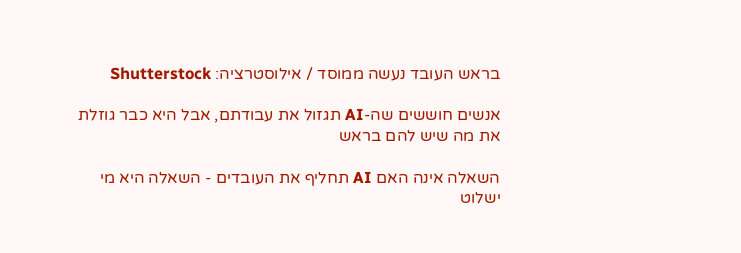בראש העובד נעשה ממוסד / אילוסטרציה: Shutterstock

אנשים חוששים שה-AI תגזול את עבודתם, אבל היא כבר גוזלת את מה שיש להם בראש

השאלה אינה האם AI תחליף את העובדים - השאלה היא מי ישלוט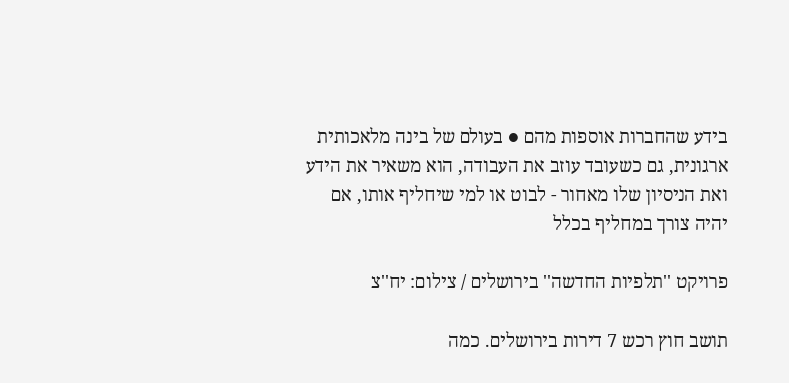בידע שהחברות אוספות מהם ● בעולם של בינה מלאכותית ארגונית, גם כשעובד עוזב את העבודה, הוא משאיר את הידע ואת הניסיון שלו מאחור - לבוט או למי שיחליף אותו, אם יהיה צורך במחליף בכלל

פרויקט ''תלפיות החדשה'' בירושלים / צילום: יח''צ

תושב חוץ רכש 7 דירות בירושלים. כמה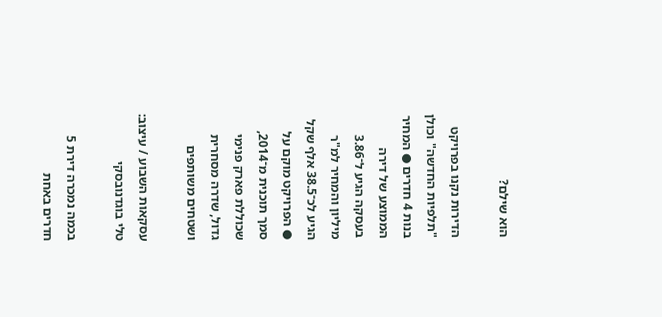הוא שילם?

הדירות נקנו בפרויקט "תלפיות החדשה" וכולן בנות 4 חדרים ● המחיר הממוצע של דירה בעסקה הגיע ל־3.86 מיליון והמחיר למ"ר הגיע לכ־38.5 אלף שקל ● הפרויקט מוקם על סמך תוכנית מ־2014, שכוללת פארק פנימי גדול, שדרה מסחרית ושטחים משותפים

עסקאות השבוע / עיצוב: טלי בוגדנובסקי

בכמה נמכרה דירת 5 חדרים באחת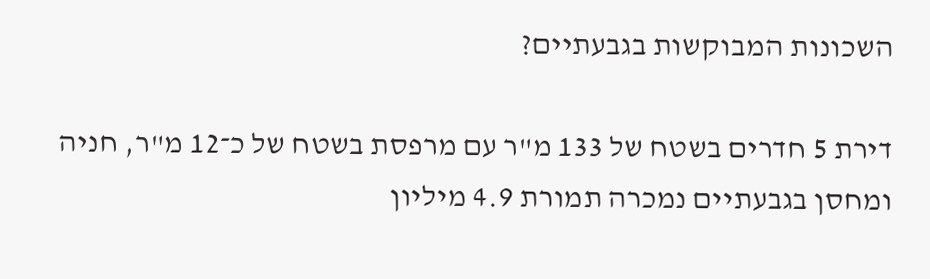השכונות המבוקשות בגבעתיים?

דירת 5 חדרים בשטח של 133 מ"ר עם מרפסת בשטח של כ־12 מ"ר, חניה ומחסן בגבעתיים נמכרה תמורת 4.9 מיליון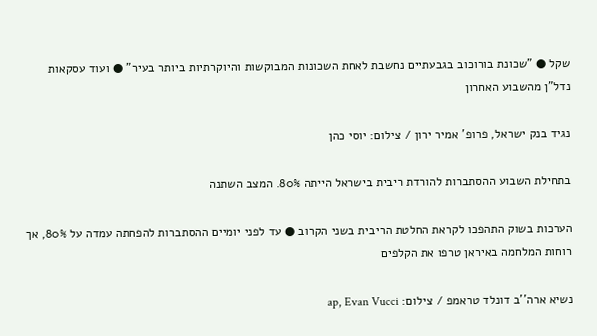שקל ● "שכונת בורוכוב בגבעתיים נחשבת לאחת השכונות המבוקשות והיוקרתיות ביותר בעיר" ● ועוד עסקאות נדל"ן מהשבוע האחרון

נגיד בנק ישראל, פרופ' אמיר ירון / צילום: יוסי כהן

בתחילת השבוע ההסתברות להורדת ריבית בישראל הייתה 80%. המצב השתנה

הערכות בשוק התהפכו לקראת החלטת הריבית בשני הקרוב ● עד לפני יומיים ההסתברות להפחתה עמדה על 80%, אך רוחות המלחמה באיראן טרפו את הקלפים

נשיא ארה''ב דונלד טראמפ / צילום: ap, Evan Vucci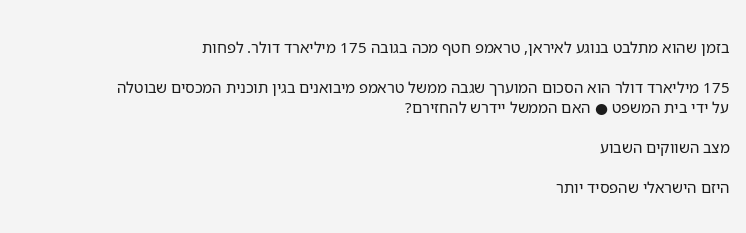בזמן שהוא מתלבט בנוגע לאיראן, טראמפ חטף מכה בגובה 175 מיליארד דולר. לפחות

175 מיליארד דולר הוא הסכום המוערך שגבה ממשל טראמפ מיבואנים בגין תוכנית המכסים שבוטלה על ידי בית המשפט ● האם הממשל יידרש להחזירם?

מצב השווקים השבוע

היזם הישראלי שהפסיד יותר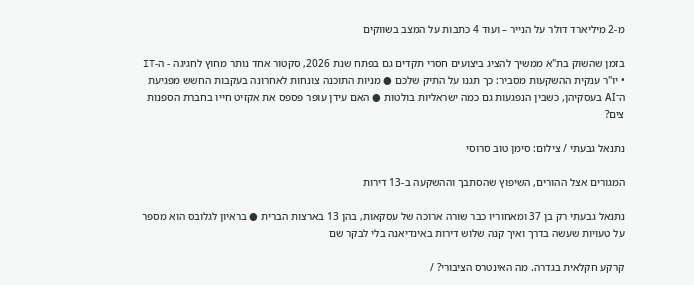מ-2 מיליארד דולר על הנייר – ועוד 4 כתבות על המצב בשווקים

בזמן שהשוק בת"א ממשיך להציג ביצועים חסרי תקדים גם בפתח שנת 2026, סקטור אחד נותר מחוץ לחגיגה - ה-IT • יו"ר ענקית ההשקעות מסביר: כך תגנו על התיק שלכם ● מניות התוכנה צונחות לאחרונה בעקבות החשש מפגיעת ה־AI בעסקיהן, כשבין הנפגעות גם כמה ישראליות בולטות ● האם עידן עופר פספס את אקזיט חייו בחברת הספנות צים?

נתנאל גבעתי / צילום: סימן טוב סרוסי

המגורים אצל ההורים, השיפוץ שהסתבך וההשקעה ב-13 דירות

נתנאל גבעתי רק בן 37 ומאחוריו כבר שורה ארוכה של עסקאות, בהן 13 בארצות הברית ● בראיון לגלובס הוא מספר על טעויות שעשה בדרך ואיך קנה שלוש דירות באינדיאנה בלי לבקר שם

קרקע חקלאית בגדרה. מה האינטרס הציבורי? /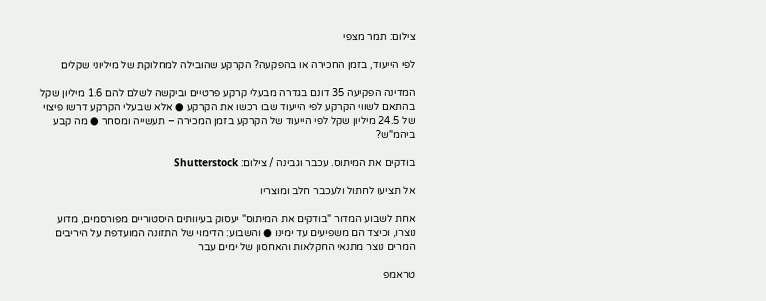צילום: תמר מצפי

לפי הייעוד, בזמן החכירה או בהפקעה? הקרקע שהובילה למחלוקת של מיליוני שקלים

המדינה הפקיעה 35 דונם בגדרה מבעלי קרקע פרטיים וביקשה לשלם להם 1.6 מיליון שקל בהתאם לשווי הקרקע לפי הייעוד שבו רכשו את הקרקע ● אלא שבעלי הקרקע דרשו פיצוי של 24.5 מיליון שקל לפי הייעוד של הקרקע בזמן המכירה – תעשייה ומסחר ● מה קבע ביהמ"ש?

בודקים את המיתוס. עכבר וגבינה / צילום: Shutterstock

אל תציעו לחתול ולעכבר חלב ומוצריו

אחת לשבוע המדור "בודקים את המיתוס" יעסוק בעיוותים היסטוריים מפורסמים, מדוע נוצרו, וכיצד הם משפיעים עד ימינו ● והשבוע: הדימוי של התזונה המועדפת על היריבים המרים נוצר מתנאי החקלאות והאחסון של ימים עבר

טראמפ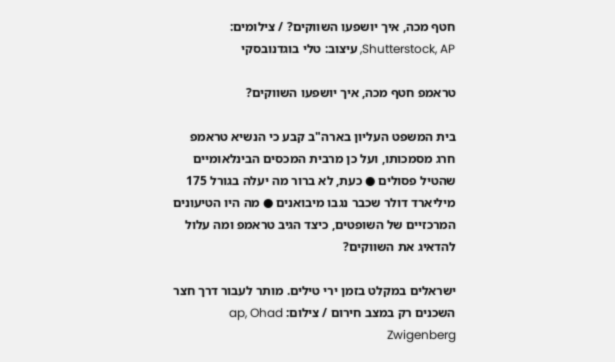חטף מכה, איך יושפעו השווקים? / צילומים: Shutterstock, AP, עיצוב: טלי בוגדנובסקי

טראמפ חטף מכה, איך יושפעו השווקים?

בית המשפט העליון בארה"ב קבע כי הנשיא טראמפ חרג מסמכותו, ועל כן מרבית המכסים הבינלאומיים שהטיל פסולים ● כעת, לא ברור מה יעלה בגורל 175 מיליארד דולר שכבר נגבו מיבואנים ● מה היו הטיעונים המרכזיים של השופטים, כיצד הגיב טראמפ ומה עלול להדאיג את השווקים?

ישראלים במקלט בזמן ירי טילים. מותר לעבור דרך חצר השכנים רק במצב חירום / צילום: ap, Ohad Zwigenberg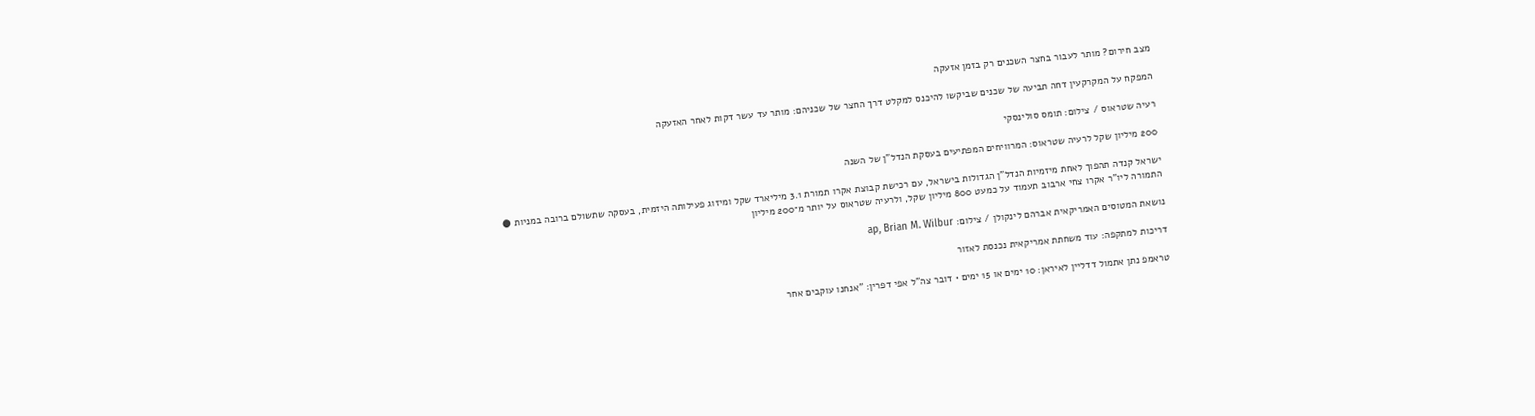מצב חירום? מותר לעבור בחצר השכנים רק בזמן אזעקה

המפקח על המקרקעין דחה תביעה של שכנים שביקשו להיכנס למקלט דרך החצר של שכניהם: מותר עד עשר דקות לאחר האזעקה

רעיה שטראוס / צילום: תומס סולינסקי

200 מיליון שקל לרעיה שטראוס: המרוויחים המפתיעים בעסקת הנדל"ן של השנה

ישראל קנדה תהפוך לאחת מיזמיות הנדל"ן הגדולות בישראל, עם רכישת קבוצת אקרו תמורת 3.1 מיליארד שקל ומיזוג פעילותה היזמית, בעסקה שתשולם ברובה במניות ● התמורה ליו"ר אקרו צחי ארבוב תעמוד על כמעט 800 מיליון שקל, ולרעיה שטראוס על יותר מ־200 מיליון

נושאת המטוסים האמריקאית אברהם לינקולן / צילום: ap, Brian M. Wilbur

דריכות למתקפה: עוד משחתת אמריקאית נכנסת לאזור

טראמפ נתן אתמול דדליין לאיראן: 10 ימים או 15 ימים • דובר צה"ל אפי דפרין: "אנחנו עוקבים אחר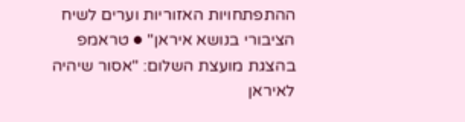ההתפתחויות האזוריות וערים לשיח הציבורי בנושא איראן" ● טראמפ בהצגת מועצת השלום: "אסור שיהיה לאיראן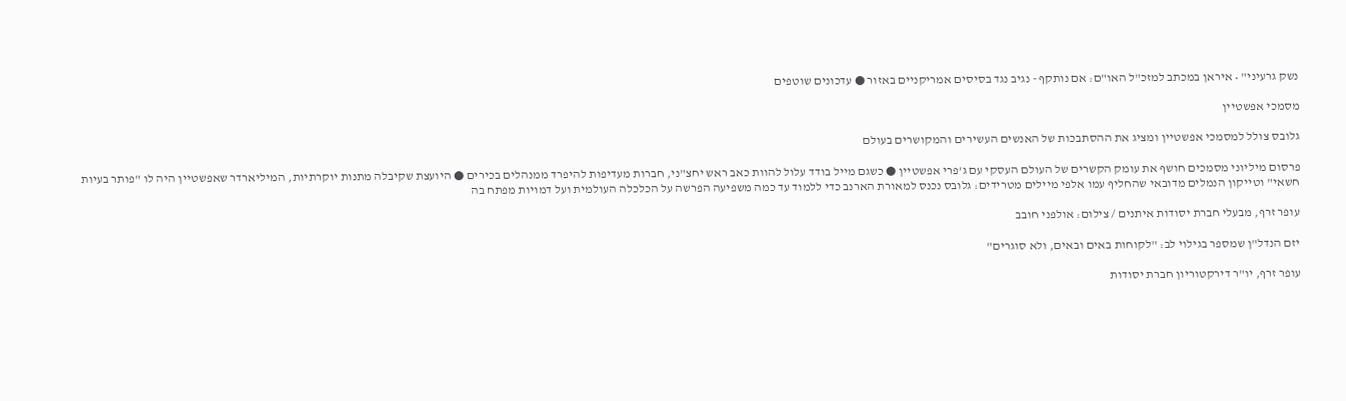נשק גרעיני" • איראן במכתב למזכ"ל האו"ם: אם נותקף - נגיב נגד בסיסים אמריקניים באזור ● עדכונים שוטפים

מסמכי אפשטיין

גלובס צולל למסמכי אפשטיין ומציג את ההסתבכות של האנשים העשירים והמקושרים בעולם

פרסום מיליוני מסמכים חושף את עומק הקשרים של העולם העסקי עם ג'פרי אפשטיין ● כשגם מייל בודד עלול להוות כאב ראש יחצ"ני, חברות מעדיפות להיפרד ממנהלים בכירים ● היועצת שקיבלה מתנות יוקרתיות, המיליארדר שאפשטיין היה לו "פותר בעיות חשאי" וטייקון הנמלים מדובאי שהחליף עמו אלפי מיילים מטרידים: גלובס נכנס למאורת הארנב כדי ללמוד עד כמה משפיעה הפרשה על הכלכלה העולמית ועל דמויות מפתח בה

עופר זרף, מבעלי חברת יסודות איתנים / צילום: אולפני חובב

יזם הנדל"ן שמספר בגילוי לב: "לקוחות באים ובאים, ולא סוגרים"

עופר זרף, יו"ר דירקטוריון חברת יסודות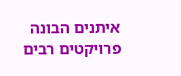איתנים הבונה פרויקטים רבים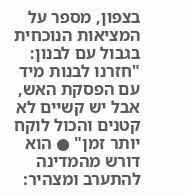בצפון, מספר על המציאות הנוכחית בגבול עם לבנון: "חזרנו לבנות מיד עם הפסקת האש, אבל יש קשיים לא קטנים והכול לוקח יותר זמן" ● הוא דורש מהמדינה להתערב ומצהיר: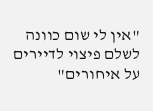"אין לי שום כוונה לשלם פיצוי לדיירים על איחורים"